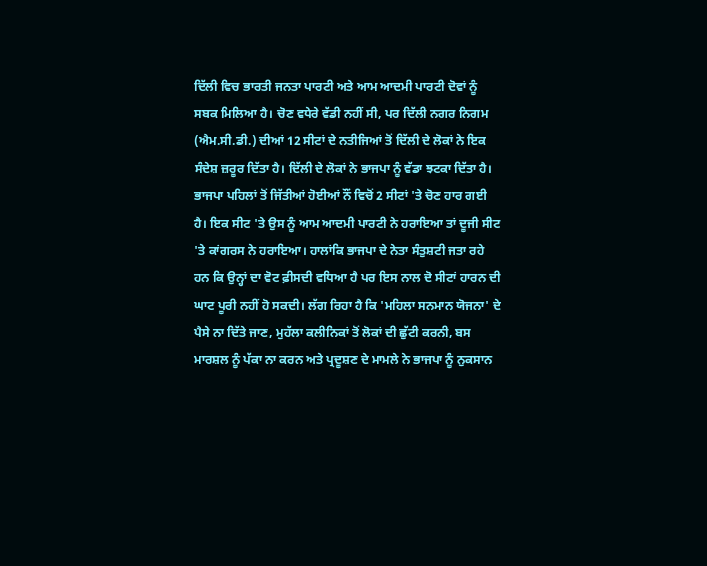ਦਿੱਲੀ ਵਿਚ ਭਾਰਤੀ ਜਨਤਾ ਪਾਰਟੀ ਅਤੇ ਆਮ ਆਦਮੀ ਪਾਰਟੀ ਦੋਵਾਂ ਨੂੰ ਸਬਕ ਮਿਲਿਆ ਹੈ। ਚੋਣ ਵਧੇਰੇ ਵੱਡੀ ਨਹੀਂ ਸੀ, ਪਰ ਦਿੱਲੀ ਨਗਰ ਨਿਗਮ (ਐਮ.ਸੀ.ਡੀ.) ਦੀਆਂ 12 ਸੀਟਾਂ ਦੇ ਨਤੀਜਿਆਂ ਤੋਂ ਦਿੱਲੀ ਦੇ ਲੋਕਾਂ ਨੇ ਇਕ ਸੰਦੇਸ਼ ਜ਼ਰੂਰ ਦਿੱਤਾ ਹੈ। ਦਿੱਲੀ ਦੇ ਲੋਕਾਂ ਨੇ ਭਾਜਪਾ ਨੂੰ ਵੱਡਾ ਝਟਕਾ ਦਿੱਤਾ ਹੈ। ਭਾਜਪਾ ਪਹਿਲਾਂ ਤੋਂ ਜਿੱਤੀਆਂ ਹੋਈਆਂ ਨੌਂ ਵਿਚੋਂ 2 ਸੀਟਾਂ 'ਤੇ ਚੋਣ ਹਾਰ ਗਈ ਹੈ। ਇਕ ਸੀਟ 'ਤੇ ਉਸ ਨੂੰ ਆਮ ਆਦਮੀ ਪਾਰਟੀ ਨੇ ਹਰਾਇਆ ਤਾਂ ਦੂਜੀ ਸੀਟ 'ਤੇ ਕਾਂਗਰਸ ਨੇ ਹਰਾਇਆ। ਹਾਲਾਂਕਿ ਭਾਜਪਾ ਦੇ ਨੇਤਾ ਸੰਤੁਸ਼ਟੀ ਜਤਾ ਰਹੇ ਹਨ ਕਿ ਉਨ੍ਹਾਂ ਦਾ ਵੋਟ ਫ਼ੀਸਦੀ ਵਧਿਆ ਹੈ ਪਰ ਇਸ ਨਾਲ ਦੋ ਸੀਟਾਂ ਹਾਰਨ ਦੀ ਘਾਟ ਪੂਰੀ ਨਹੀਂ ਹੋ ਸਕਦੀ। ਲੱਗ ਰਿਹਾ ਹੈ ਕਿ 'ਮਹਿਲਾ ਸਨਮਾਨ ਯੋਜਨਾ' ਦੇ ਪੈਸੇ ਨਾ ਦਿੱਤੇ ਜਾਣ, ਮੁਹੱਲਾ ਕਲੀਨਿਕਾਂ ਤੋਂ ਲੋਕਾਂ ਦੀ ਛੁੱਟੀ ਕਰਨੀ, ਬਸ ਮਾਰਸ਼ਲ ਨੂੰ ਪੱਕਾ ਨਾ ਕਰਨ ਅਤੇ ਪ੍ਰਦੂਸ਼ਣ ਦੇ ਮਾਮਲੇ ਨੇ ਭਾਜਪਾ ਨੂੰ ਨੁਕਸਾਨ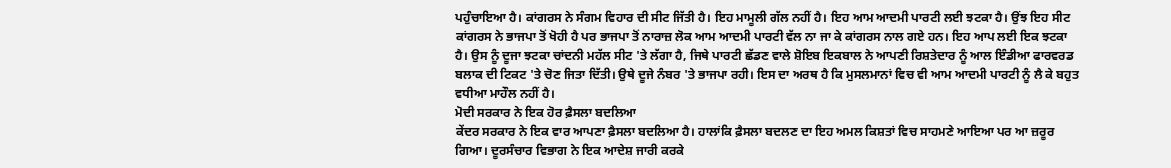ਪਹੁੰਚਾਇਆ ਹੈ। ਕਾਂਗਰਸ ਨੇ ਸੰਗਮ ਵਿਹਾਰ ਦੀ ਸੀਟ ਜਿੱਤੀ ਹੈ। ਇਹ ਮਾਮੂਲੀ ਗੱਲ ਨਹੀਂ ਹੈ। ਇਹ ਆਮ ਆਦਮੀ ਪਾਰਟੀ ਲਈ ਝਟਕਾ ਹੈ। ਉਂਝ ਇਹ ਸੀਟ ਕਾਂਗਰਸ ਨੇ ਭਾਜਪਾ ਤੋਂ ਖੋਹੀ ਹੈ ਪਰ ਭਾਜਪਾ ਤੋਂ ਨਾਰਾਜ਼ ਲੋਕ ਆਮ ਆਦਮੀ ਪਾਰਟੀ ਵੱਲ ਨਾ ਜਾ ਕੇ ਕਾਂਗਰਸ ਨਾਲ ਗਏ ਹਨ। ਇਹ ਆਪ ਲਈ ਇਕ ਝਟਕਾ ਹੈ। ਉਸ ਨੂੰ ਦੂਜਾ ਝਟਕਾ ਚਾਂਦਨੀ ਮਹੱਲ ਸੀਟ 'ਤੇ ਲੱਗਾ ਹੈ, ਜਿਥੇ ਪਾਰਟੀ ਛੱਡਣ ਵਾਲੇ ਸ਼ੋਇਬ ਇਕਬਾਲ ਨੇ ਆਪਣੀ ਰਿਸ਼ਤੇਦਾਰ ਨੂੰ ਆਲ ਇੰਡੀਆ ਫਾਰਵਰਡ ਬਲਾਕ ਦੀ ਟਿਕਟ 'ਤੇ ਚੋਣ ਜਿਤਾ ਦਿੱਤੀ। ਉਥੇ ਦੂਜੇ ਨੰਬਰ 'ਤੇ ਭਾਜਪਾ ਰਹੀ। ਇਸ ਦਾ ਅਰਥ ਹੈ ਕਿ ਮੁਸਲਮਾਨਾਂ ਵਿਚ ਵੀ ਆਮ ਆਦਮੀ ਪਾਰਟੀ ਨੂੰ ਲੈ ਕੇ ਬਹੁਤ ਵਧੀਆ ਮਾਹੌਲ ਨਹੀਂ ਹੈ।
ਮੋਦੀ ਸਰਕਾਰ ਨੇ ਇਕ ਹੋਰ ਫ਼ੈਸਲਾ ਬਦਲਿਆ
ਕੇਂਦਰ ਸਰਕਾਰ ਨੇ ਇਕ ਵਾਰ ਆਪਣਾ ਫ਼ੈਸਲਾ ਬਦਲਿਆ ਹੈ। ਹਾਲਾਂਕਿ ਫ਼ੈਸਲਾ ਬਦਲਣ ਦਾ ਇਹ ਅਮਲ ਕਿਸ਼ਤਾਂ ਵਿਚ ਸਾਹਮਣੇ ਆਇਆ ਪਰ ਆ ਜ਼ਰੂਰ ਗਿਆ। ਦੂਰਸੰਚਾਰ ਵਿਭਾਗ ਨੇ ਇਕ ਆਦੇਸ਼ ਜਾਰੀ ਕਰਕੇ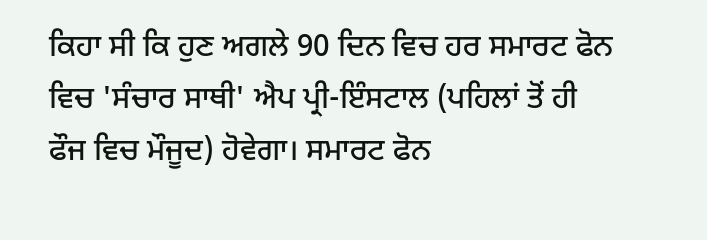ਕਿਹਾ ਸੀ ਕਿ ਹੁਣ ਅਗਲੇ 90 ਦਿਨ ਵਿਚ ਹਰ ਸਮਾਰਟ ਫੋਨ ਵਿਚ 'ਸੰਚਾਰ ਸਾਥੀ' ਐਪ ਪ੍ਰੀ-ਇੰਸਟਾਲ (ਪਹਿਲਾਂ ਤੋਂ ਹੀ ਫੌਜ ਵਿਚ ਮੌਜੂਦ) ਹੋਵੇਗਾ। ਸਮਾਰਟ ਫੋਨ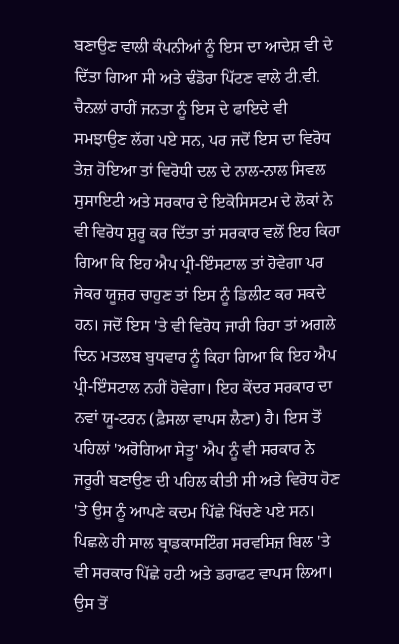ਬਣਾਉਣ ਵਾਲੀ ਕੰਪਨੀਆਂ ਨੂੰ ਇਸ ਦਾ ਆਦੇਸ਼ ਵੀ ਦੇ ਦਿੱਤਾ ਗਿਆ ਸੀ ਅਤੇ ਢੰਡੋਰਾ ਪਿੱਟਣ ਵਾਲੇ ਟੀ.ਵੀ. ਚੈਨਲਾਂ ਰਾਹੀਂ ਜਨਤਾ ਨੂੰ ਇਸ ਦੇ ਫਾਇਦੇ ਵੀ ਸਮਝਾਉਣ ਲੱਗ ਪਏ ਸਨ, ਪਰ ਜਦੋਂ ਇਸ ਦਾ ਵਿਰੋਧ ਤੇਜ਼ ਹੋਇਆ ਤਾਂ ਵਿਰੋਧੀ ਦਲ ਦੇ ਨਾਲ-ਨਾਲ ਸਿਵਲ ਸੁਸਾਇਟੀ ਅਤੇ ਸਰਕਾਰ ਦੇ ਇਕੋਸਿਸਟਮ ਦੇ ਲੋਕਾਂ ਨੇ ਵੀ ਵਿਰੋਧ ਸ਼ੁਰੂ ਕਰ ਦਿੱਤਾ ਤਾਂ ਸਰਕਾਰ ਵਲੋਂ ਇਹ ਕਿਹਾ ਗਿਆ ਕਿ ਇਹ ਐਪ ਪ੍ਰੀ-ਇੰਸਟਾਲ ਤਾਂ ਹੋਵੇਗਾ ਪਰ ਜੇਕਰ ਯੂਜ਼ਰ ਚਾਹੁਣ ਤਾਂ ਇਸ ਨੂੰ ਡਿਲੀਟ ਕਰ ਸਕਦੇ ਹਨ। ਜਦੋਂ ਇਸ 'ਤੇ ਵੀ ਵਿਰੋਧ ਜਾਰੀ ਰਿਹਾ ਤਾਂ ਅਗਲੇ ਦਿਨ ਮਤਲਬ ਬੁਧਵਾਰ ਨੂੰ ਕਿਹਾ ਗਿਆ ਕਿ ਇਹ ਐਪ ਪ੍ਰੀ-ਇੰਸਟਾਲ ਨਹੀਂ ਹੋਵੇਗਾ। ਇਹ ਕੇਂਦਰ ਸਰਕਾਰ ਦਾ ਨਵਾਂ ਯੂ-ਟਰਨ (ਫ਼ੈਸਲਾ ਵਾਪਸ ਲੈਣਾ) ਹੈ। ਇਸ ਤੋਂ ਪਹਿਲਾਂ 'ਅਰੋਗਿਆ ਸੇਤੂ' ਐਪ ਨੂੰ ਵੀ ਸਰਕਾਰ ਨੇ ਜਰੂਰੀ ਬਣਾਉਣ ਦੀ ਪਹਿਲ ਕੀਤੀ ਸੀ ਅਤੇ ਵਿਰੋਧ ਹੋਣ 'ਤੇ ਉਸ ਨੂੰ ਆਪਣੇ ਕਦਮ ਪਿੱਛੇ ਖਿੱਚਣੇ ਪਏ ਸਨ। ਪਿਛਲੇ ਹੀ ਸਾਲ ਬ੍ਰਾਡਕਾਸਟਿੰਗ ਸਰਵਸਿਜ਼ ਬਿਲ 'ਤੇ ਵੀ ਸਰਕਾਰ ਪਿੱਛੇ ਹਟੀ ਅਤੇ ਡਰਾਫਟ ਵਾਪਸ ਲਿਆ। ਉਸ ਤੋਂ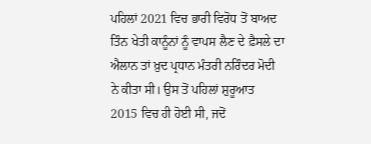ਪਹਿਲਾਂ 2021 ਵਿਚ ਭਾਰੀ ਵਿਰੋਧ ਤੋਂ ਬਾਅਦ ਤਿੰਨ ਖੇਤੀ ਕਾਨੂੰਨਾਂ ਨੂੰ ਵਾਪਸ ਲੈਣ ਦੇ ਫ਼ੈਸਲੇ ਦਾ ਐਲਾਨ ਤਾਂ ਖ਼ੁਦ ਪ੍ਰਧਾਨ ਮੰਤਰੀ ਨਰਿੰਦਰ ਮੋਦੀ ਨੇ ਕੀਤਾ ਸੀ। ਉਸ ਤੋਂ ਪਹਿਲਾਂ ਸ਼ੁਰੂਆਤ 2015 ਵਿਚ ਹੀ ਹੋਈ ਸੀ, ਜਦੋਂ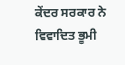ਕੇਂਦਰ ਸਰਕਾਰ ਨੇ ਵਿਵਾਦਿਤ ਭੂਮੀ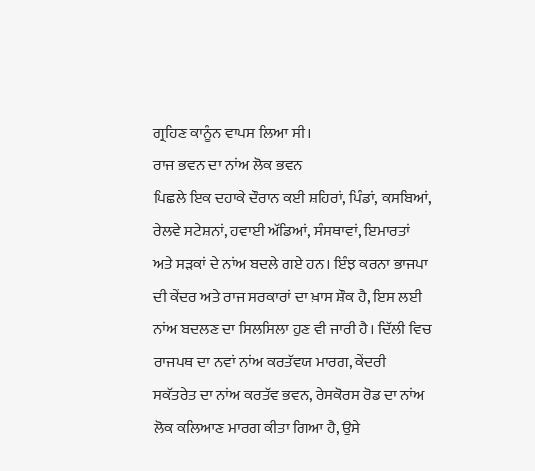ਗ੍ਰਹਿਣ ਕਾਨੂੰਨ ਵਾਪਸ ਲਿਆ ਸੀ।
ਰਾਜ ਭਵਨ ਦਾ ਨਾਂਅ ਲੋਕ ਭਵਨ
ਪਿਛਲੇ ਇਕ ਦਹਾਕੇ ਦੌਰਾਨ ਕਈ ਸ਼ਹਿਰਾਂ, ਪਿੰਡਾਂ, ਕਸਬਿਆਂ, ਰੇਲਵੇ ਸਟੇਸ਼ਨਾਂ, ਹਵਾਈ ਅੱਡਿਆਂ, ਸੰਸਥਾਵਾਂ, ਇਮਾਰਤਾਂ ਅਤੇ ਸੜਕਾਂ ਦੇ ਨਾਂਅ ਬਦਲੇ ਗਏ ਹਨ। ਇੰਝ ਕਰਨਾ ਭਾਜਪਾ ਦੀ ਕੇਂਦਰ ਅਤੇ ਰਾਜ ਸਰਕਾਰਾਂ ਦਾ ਖ਼ਾਸ ਸ਼ੌਕ ਹੈ, ਇਸ ਲਈ ਨਾਂਅ ਬਦਲਣ ਦਾ ਸਿਲਸਿਲਾ ਹੁਣ ਵੀ ਜਾਰੀ ਹੈ। ਦਿੱਲੀ ਵਿਚ ਰਾਜਪਥ ਦਾ ਨਵਾਂ ਨਾਂਅ ਕਰਤੱਵਯ ਮਾਰਗ, ਕੇਂਦਰੀ ਸਕੱਤਰੇਤ ਦਾ ਨਾਂਅ ਕਰਤੱਵ ਭਵਨ, ਰੇਸਕੋਰਸ ਰੋਡ ਦਾ ਨਾਂਅ ਲੋਕ ਕਲਿਆਣ ਮਾਰਗ ਕੀਤਾ ਗਿਆ ਹੈ, ਉਸੇ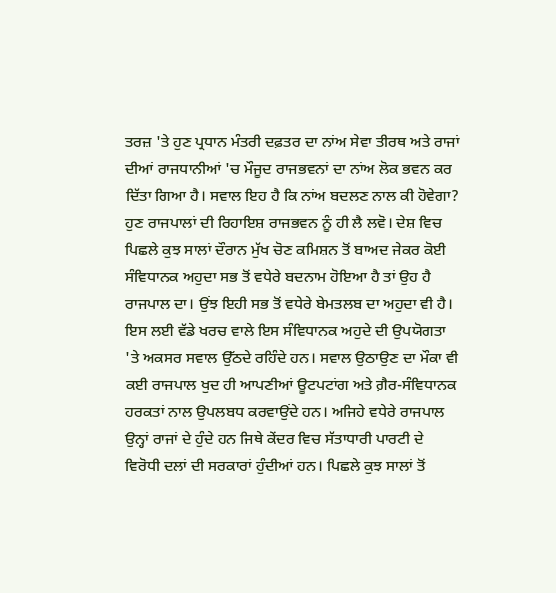ਤਰਜ਼ 'ਤੇ ਹੁਣ ਪ੍ਰਧਾਨ ਮੰਤਰੀ ਦਫ਼ਤਰ ਦਾ ਨਾਂਅ ਸੇਵਾ ਤੀਰਥ ਅਤੇ ਰਾਜਾਂ ਦੀਆਂ ਰਾਜਧਾਨੀਆਂ 'ਚ ਮੌਜੂਦ ਰਾਜਭਵਨਾਂ ਦਾ ਨਾਂਅ ਲੋਕ ਭਵਨ ਕਰ ਦਿੱਤਾ ਗਿਆ ਹੈ। ਸਵਾਲ ਇਹ ਹੈ ਕਿ ਨਾਂਅ ਬਦਲਣ ਨਾਲ ਕੀ ਹੋਵੇਗਾ? ਹੁਣ ਰਾਜਪਾਲਾਂ ਦੀ ਰਿਹਾਇਸ਼ ਰਾਜਭਵਨ ਨੂੰ ਹੀ ਲੈ ਲਵੋ। ਦੇਸ਼ ਵਿਚ ਪਿਛਲੇ ਕੁਝ ਸਾਲਾਂ ਦੌਰਾਨ ਮੁੱਖ ਚੋਣ ਕਮਿਸ਼ਨ ਤੋਂ ਬਾਅਦ ਜੇਕਰ ਕੋਈ ਸੰਵਿਧਾਨਕ ਅਹੁਦਾ ਸਭ ਤੋਂ ਵਧੇਰੇ ਬਦਨਾਮ ਹੋਇਆ ਹੈ ਤਾਂ ਉਹ ਹੈ ਰਾਜਪਾਲ ਦਾ। ਉਂਝ ਇਹੀ ਸਭ ਤੋਂ ਵਧੇਰੇ ਬੇਮਤਲਬ ਦਾ ਅਹੁਦਾ ਵੀ ਹੈ। ਇਸ ਲਈ ਵੱਡੇ ਖਰਚ ਵਾਲੇ ਇਸ ਸੰਵਿਧਾਨਕ ਅਹੁਦੇ ਦੀ ਉਪਯੋਗਤਾ 'ਤੇ ਅਕਸਰ ਸਵਾਲ ਉੱਠਦੇ ਰਹਿੰਦੇ ਹਨ। ਸਵਾਲ ਉਠਾਉਣ ਦਾ ਮੌਕਾ ਵੀ ਕਈ ਰਾਜਪਾਲ ਖੁਦ ਹੀ ਆਪਣੀਆਂ ਊਟਪਟਾਂਗ ਅਤੇ ਗ਼ੈਰ-ਸੰਵਿਧਾਨਕ ਹਰਕਤਾਂ ਨਾਲ ਉਪਲਬਧ ਕਰਵਾਉਂਦੇ ਹਨ। ਅਜਿਹੇ ਵਧੇਰੇ ਰਾਜਪਾਲ ਉਨ੍ਹਾਂ ਰਾਜਾਂ ਦੇ ਹੁੰਦੇ ਹਨ ਜਿਥੇ ਕੇਂਦਰ ਵਿਚ ਸੱਤਾਧਾਰੀ ਪਾਰਟੀ ਦੇ ਵਿਰੋਧੀ ਦਲਾਂ ਦੀ ਸਰਕਾਰਾਂ ਹੁੰਦੀਆਂ ਹਨ। ਪਿਛਲੇ ਕੁਝ ਸਾਲਾਂ ਤੋਂ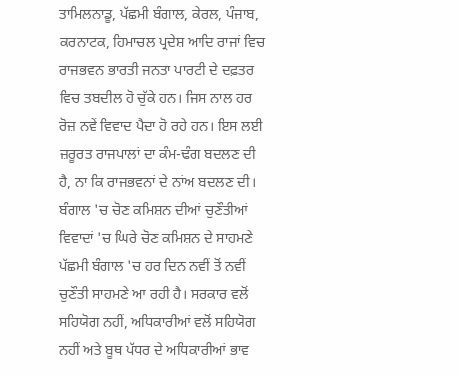ਤਾਮਿਲਨਾਡੂ, ਪੱਛਮੀ ਬੰਗਾਲ, ਕੇਰਲ, ਪੰਜਾਬ, ਕਰਨਾਟਕ, ਹਿਮਾਚਲ ਪ੍ਰਦੇਸ਼ ਆਦਿ ਰਾਜਾਂ ਵਿਚ ਰਾਜਭਵਨ ਭਾਰਤੀ ਜਨਤਾ ਪਾਰਟੀ ਦੇ ਦਫ਼ਤਰ ਵਿਚ ਤਬਦੀਲ ਹੋ ਚੁੱਕੇ ਹਨ। ਜਿਸ ਨਾਲ ਹਰ ਰੋਜ਼ ਨਵੇਂ ਵਿਵਾਦ ਪੈਦਾ ਹੋ ਰਹੇ ਹਨ। ਇਸ ਲਈ ਜ਼ਰੂਰਤ ਰਾਜਪਾਲਾਂ ਦਾ ਕੰਮ-ਢੰਗ ਬਦਲਣ ਦੀ ਹੈ, ਨਾ ਕਿ ਰਾਜਭਵਨਾਂ ਦੇ ਨਾਂਅ ਬਦਲਣ ਦੀ।
ਬੰਗਾਲ 'ਚ ਚੋਣ ਕਮਿਸ਼ਨ ਦੀਆਂ ਚੁਣੌਤੀਆਂ
ਵਿਵਾਦਾਂ 'ਚ ਘਿਰੇ ਚੋਣ ਕਮਿਸ਼ਨ ਦੇ ਸਾਹਮਣੇ ਪੱਛਮੀ ਬੰਗਾਲ 'ਚ ਹਰ ਦਿਨ ਨਵੀਂ ਤੋਂ ਨਵੀਂ ਚੁਣੌਤੀ ਸਾਹਮਣੇ ਆ ਰਹੀ ਹੈ। ਸਰਕਾਰ ਵਲੋਂ ਸਹਿਯੋਗ ਨਹੀਂ, ਅਧਿਕਾਰੀਆਂ ਵਲੋਂ ਸਹਿਯੋਗ ਨਹੀਂ ਅਤੇ ਬੂਥ ਪੱਧਰ ਦੇ ਅਧਿਕਾਰੀਆਂ ਭਾਵ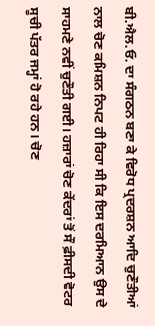ਬੀ.ਐਲ.ਓ. ਦਾ ਸੰਗਠਨ ਬਣਾ ਕੇ ਵਿਰੋਧ ਪ੍ਰਦਰਸ਼ਨ ਆਦਿ ਚੁਣੌਤੀਆਂ ਨਾਲ ਚੋਣ ਕਮਿਸ਼ਨ ਨਿਪਟ ਹੀ ਰਿਹਾ ਸੀ ਕਿ ਇਸ ਦਰਮਿਆਨ ਉਸ ਦੇ ਸਾਹਮਣੇ ਨਵੀਂ ਚੁਣੌਤੀ ਗਈ। ਹਜ਼ਾਰਾਂ ਚੋਣ ਕੇਂਦਰਾਂ ਤੋਂ ਸੌ ਫ਼ੀਸਦੀ ਵੋਟਰ ਸੂਚੀ ਪੱਤਰ ਜਮ੍ਹਾਂ ਹੋ ਰਹੇ ਹਨ। ਚੋਣ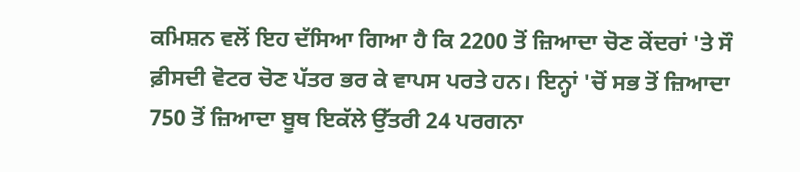ਕਮਿਸ਼ਨ ਵਲੋਂ ਇਹ ਦੱਸਿਆ ਗਿਆ ਹੈ ਕਿ 2200 ਤੋਂ ਜ਼ਿਆਦਾ ਚੋਣ ਕੇਂਦਰਾਂ 'ਤੇ ਸੌ ਫ਼ੀਸਦੀ ਵੋਟਰ ਚੋਣ ਪੱਤਰ ਭਰ ਕੇ ਵਾਪਸ ਪਰਤੇ ਹਨ। ਇਨ੍ਹਾਂ 'ਚੋਂ ਸਭ ਤੋਂ ਜ਼ਿਆਦਾ 750 ਤੋਂ ਜ਼ਿਆਦਾ ਬੂਥ ਇਕੱਲੇ ਉੱਤਰੀ 24 ਪਰਗਨਾ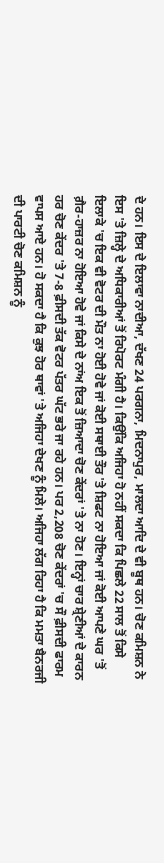ਦੇ ਹਨ। ਇਸ ਦੇ ਇਲਾਵਾ ਨਾਦੀਆ, ਦੱਖਣ 24 ਪਰਗਨਾ, ਮਿਦਨਾਪੁਰ, ਮਾਲਦਾ ਆਦਿ ਦੇ ਵੀ ਬੂਥ ਹਨ। ਚੋਣ ਕਮਿਸ਼ਨ ਨੇ ਇਸ 'ਤੇ ਜ਼ਿਲ੍ਹੇ ਦੇ ਅਧਿਕਾਰੀਆਂ ਤੋਂ ਰਿਪੋਰਟ ਮੰਗੀ ਹੈ। ਕਿਉਂਕਿ ਅਜਿਹਾ ਹੋ ਨਹੀਂ ਸਕਦਾ ਕਿ ਪਿਛਲੇ 22 ਸਾਲ ਤੋਂ ਕਿਸੇ ਇਲਾਕੇ 'ਚ ਇਕ ਵੀ ਵੋਟਰ ਦੀ ਮੌਤ ਨਾ ਹੋਈ ਹੋਵੇ ਜਾਂ ਕੋਈ ਸਥਾਈ ਤੌਰ 'ਤੇ ਸ਼ਿਫਟ ਨਾ ਹੋਇਆ ਜਾਂ ਕੋਈ ਆਪਣੇ ਘਰ 'ਤੋਂ ਗ਼ੈਰ-ਹਾਜ਼ਰ ਨਾ ਹੋਇਆ ਹੋਵੇ ਜਾਂ ਕਿਸੇ ਦੇ ਨਾਂਅ ਇਕ ਤੋਂ ਜ਼ਿਆਦਾ ਚੋਣ ਕੇਂਦਰਾਂ 'ਤੇ ਨਾ ਹੋਣ। ਇਨ੍ਹਾਂ ਚਾਰ ਸ਼੍ਰੇਣੀਆਂ ਦੇ ਕਾਰਨ ਹਰ ਚੋਣ ਕੇਂਦਰ 'ਤੇ 7-8 ਫ਼ੀਸਦੀ ਤੱਕ ਵੋਟਰ ਪੱਤਰ ਘੱਟ ਭਰੇ ਜਾ ਰਹੇ ਹਨ। ਪਰ 2,208 ਚੋਣ ਕੇਂਦਰਾਂ 'ਚ ਸੌ ਫ਼ੀਸਦੀ ਫਾਰਮ ਵਾਪਸ ਆਏ ਹਨ। ਹੋ ਸਕਦਾ ਹੈ ਕਿ ਕੁਝ ਹੋਰ ਥਾਵਾਂ 'ਤੇ ਅਜਿਹਾ ਦੇਖਣ ਨੂੰ ਮਿਲੇ। ਅਜਿਹਾ ਲੱਗ ਰਿਹਾ ਹੈ ਕਿ ਮਮਤਾ ਬੈਨਰਜੀ ਦੀ ਪਾਰਟੀ ਚੋਣ ਕਮਿਸ਼ਨ ਨੂੰ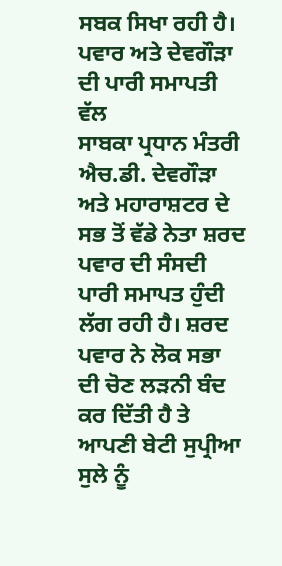ਸਬਕ ਸਿਖਾ ਰਹੀ ਹੈ।
ਪਵਾਰ ਅਤੇ ਦੇਵਗੌੜਾ ਦੀ ਪਾਰੀ ਸਮਾਪਤੀ ਵੱਲ
ਸਾਬਕਾ ਪ੍ਰਧਾਨ ਮੰਤਰੀ ਐਚ.ਡੀ. ਦੇਵਗੌੜਾ ਅਤੇ ਮਹਾਰਾਸ਼ਟਰ ਦੇ ਸਭ ਤੋਂ ਵੱਡੇ ਨੇਤਾ ਸ਼ਰਦ ਪਵਾਰ ਦੀ ਸੰਸਦੀ ਪਾਰੀ ਸਮਾਪਤ ਹੁੰਦੀ ਲੱਗ ਰਹੀ ਹੈ। ਸ਼ਰਦ ਪਵਾਰ ਨੇ ਲੋਕ ਸਭਾ ਦੀ ਚੋਣ ਲੜਨੀ ਬੰਦ ਕਰ ਦਿੱਤੀ ਹੈ ਤੇ ਆਪਣੀ ਬੇਟੀ ਸੁਪ੍ਰੀਆ ਸੁਲੇ ਨੂੰ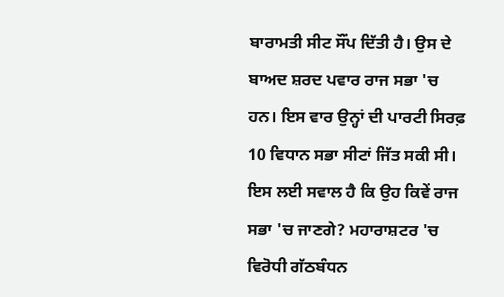ਬਾਰਾਮਤੀ ਸੀਟ ਸੌਂਪ ਦਿੱਤੀ ਹੈ। ਉਸ ਦੇ ਬਾਅਦ ਸ਼ਰਦ ਪਵਾਰ ਰਾਜ ਸਭਾ 'ਚ ਹਨ। ਇਸ ਵਾਰ ਉਨ੍ਹਾਂ ਦੀ ਪਾਰਟੀ ਸਿਰਫ਼ 10 ਵਿਧਾਨ ਸਭਾ ਸੀਟਾਂ ਜਿੱਤ ਸਕੀ ਸੀ। ਇਸ ਲਈ ਸਵਾਲ ਹੈ ਕਿ ਉਹ ਕਿਵੇਂ ਰਾਜ ਸਭਾ 'ਚ ਜਾਣਗੇ? ਮਹਾਰਾਸ਼ਟਰ 'ਚ ਵਿਰੋਧੀ ਗੱਠਬੰਧਨ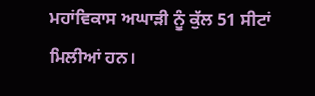ਮਹਾਂਵਿਕਾਸ ਅਘਾੜੀ ਨੂੰ ਕੁੱਲ 51 ਸੀਟਾਂ ਮਿਲੀਆਂ ਹਨ।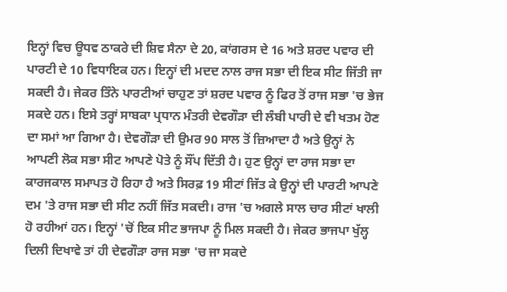ਇਨ੍ਹਾਂ ਵਿਚ ਊਧਵ ਠਾਕਰੇ ਦੀ ਸ਼ਿਵ ਸੈਨਾ ਦੇ 20, ਕਾਂਗਰਸ ਦੇ 16 ਅਤੇ ਸ਼ਰਦ ਪਵਾਰ ਦੀ ਪਾਰਟੀ ਦੇ 10 ਵਿਧਾਇਕ ਹਨ। ਇਨ੍ਹਾਂ ਦੀ ਮਦਦ ਨਾਲ ਰਾਜ ਸਭਾ ਦੀ ਇਕ ਸੀਟ ਜਿੱਤੀ ਜਾ ਸਕਦੀ ਹੈ। ਜੇਕਰ ਤਿੰਨੇ ਪਾਰਟੀਆਂ ਚਾਹੁਣ ਤਾਂ ਸ਼ਰਦ ਪਵਾਰ ਨੂੰ ਫਿਰ ਤੋਂ ਰਾਜ ਸਭਾ 'ਚ ਭੇਜ ਸਕਦੇ ਹਨ। ਇਸੇ ਤਰ੍ਹਾਂ ਸਾਬਕਾ ਪ੍ਰਧਾਨ ਮੰਤਰੀ ਦੇਵਗੌੜਾ ਦੀ ਲੰਬੀ ਪਾਰੀ ਦੇ ਵੀ ਖਤਮ ਹੋਣ ਦਾ ਸਮਾਂ ਆ ਗਿਆ ਹੈ। ਦੇਵਗੌੜਾ ਦੀ ਉਮਰ 90 ਸਾਲ ਤੋਂ ਜ਼ਿਆਦਾ ਹੈ ਅਤੇ ਉਨ੍ਹਾਂ ਨੇ ਆਪਣੀ ਲੋਕ ਸਭਾ ਸੀਟ ਆਪਣੇ ਪੋਤੇ ਨੂੰ ਸੌਂਪ ਦਿੱਤੀ ਹੈ। ਹੁਣ ਉਨ੍ਹਾਂ ਦਾ ਰਾਜ ਸਭਾ ਦਾ ਕਾਰਜਕਾਲ ਸਮਾਪਤ ਹੋ ਰਿਹਾ ਹੈ ਅਤੇ ਸਿਰਫ਼ 19 ਸੀਟਾਂ ਜਿੱਤ ਕੇ ਉਨ੍ਹਾਂ ਦੀ ਪਾਰਟੀ ਆਪਣੇ ਦਮ 'ਤੇ ਰਾਜ ਸਭਾ ਦੀ ਸੀਟ ਨਹੀਂ ਜਿੱਤ ਸਕਦੀ। ਰਾਜ 'ਚ ਅਗਲੇ ਸਾਲ ਚਾਰ ਸੀਟਾਂ ਖਾਲੀ ਹੋ ਰਹੀਆਂ ਹਨ। ਇਨ੍ਹਾਂ 'ਚੋਂ ਇਕ ਸੀਟ ਭਾਜਪਾ ਨੂੰ ਮਿਲ ਸਕਦੀ ਹੈ। ਜੇਕਰ ਭਾਜਪਾ ਖੁੱਲ੍ਹ ਦਿਲੀ ਦਿਖਾਵੇ ਤਾਂ ਹੀ ਦੇਵਗੌੜਾ ਰਾਜ ਸਭਾ 'ਚ ਜਾ ਸਕਦੇ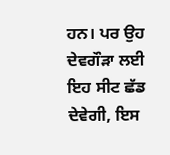ਹਨ। ਪਰ ਉਹ ਦੇਵਗੌੜਾ ਲਈ ਇਹ ਸੀਟ ਛੱਡ ਦੇਵੇਗੀ, ਇਸ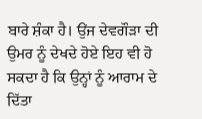ਬਾਰੇ ਸ਼ੰਕਾ ਹੈ। ਉਂਜ ਦੇਵਗੌੜਾ ਦੀ ਉਮਰ ਨੂੰ ਦੇਖਦੇ ਹੋਏ ਇਹ ਵੀ ਹੋ ਸਕਦਾ ਹੈ ਕਿ ਉਨ੍ਹਾਂ ਨੂੰ ਆਰਾਮ ਦੇ ਦਿੱਤਾ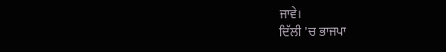ਜਾਵੇ।
ਦਿੱਲੀ 'ਚ ਭਾਜਪਾ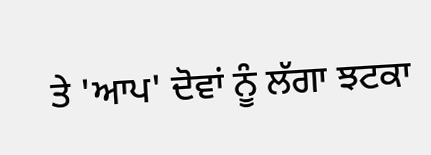ਤੇ 'ਆਪ' ਦੋਵਾਂ ਨੂੰ ਲੱਗਾ ਝਟਕਾ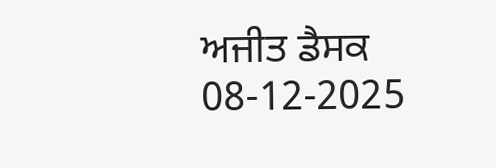ਅਜੀਤ ਡੈਸਕ
08-12-2025